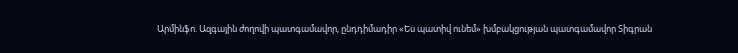Արմինֆո. Ազգային ժողովի պատգամավոր, ընդդիմադիր «Ես պատիվ ունեմ» խմբակցության պատգամավոր Տիգրան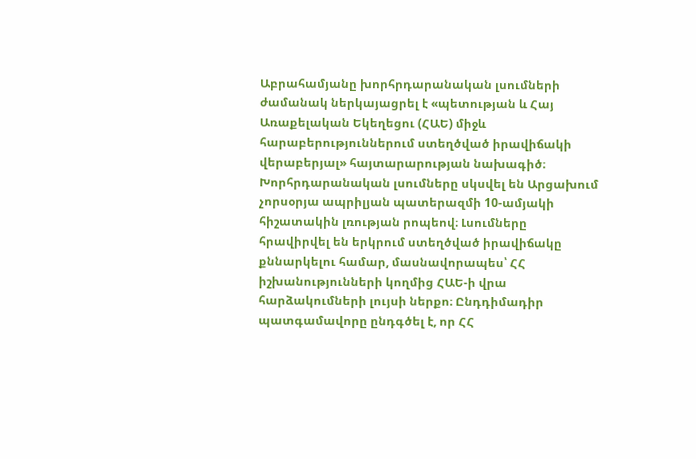Աբրահամյանը խորհրդարանական լսումների ժամանակ ներկայացրել է «պետության և Հայ Առաքելական Եկեղեցու (ՀԱԵ) միջև հարաբերություններում ստեղծված իրավիճակի վերաբերյալ» հայտարարության նախագիծ։
Խորհրդարանական լսումները սկսվել են Արցախում չորսօրյա ապրիլյան պատերազմի 10-ամյակի հիշատակին լռության րոպեով։ Լսումները հրավիրվել են երկրում ստեղծված իրավիճակը քննարկելու համար, մասնավորապես՝ ՀՀ իշխանությունների կողմից ՀԱԵ-ի վրա հարձակումների լույսի ներքո։ Ընդդիմադիր պատգամավորը ընդգծել է, որ ՀՀ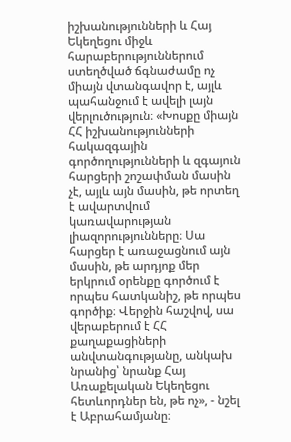իշխանությունների և Հայ Եկեղեցու միջև հարաբերություններում ստեղծված ճգնաժամը ոչ միայն վտանգավոր է, այլև պահանջում է ավելի լայն վերլուծություն։ «Խոսքը միայն ՀՀ իշխանությունների հակազգային գործողությունների և զգայուն հարցերի շոշափման մասին չէ, այլև այն մասին, թե որտեղ է ավարտվում կառավարության լիազորությունները։ Սա հարցեր է առաջացնում այն մասին, թե արդյոք մեր երկրում օրենքը գործում է որպես հատկանիշ, թե որպես գործիք։ Վերջին հաշվով, սա վերաբերում է ՀՀ քաղաքացիների անվտանգությանը, անկախ նրանից՝ նրանք Հայ Առաքելական Եկեղեցու հետևորդներ են, թե ոչ», - նշել է Աբրահամյանը։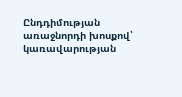Ընդդիմության առաջնորդի խոսքով՝ կառավարության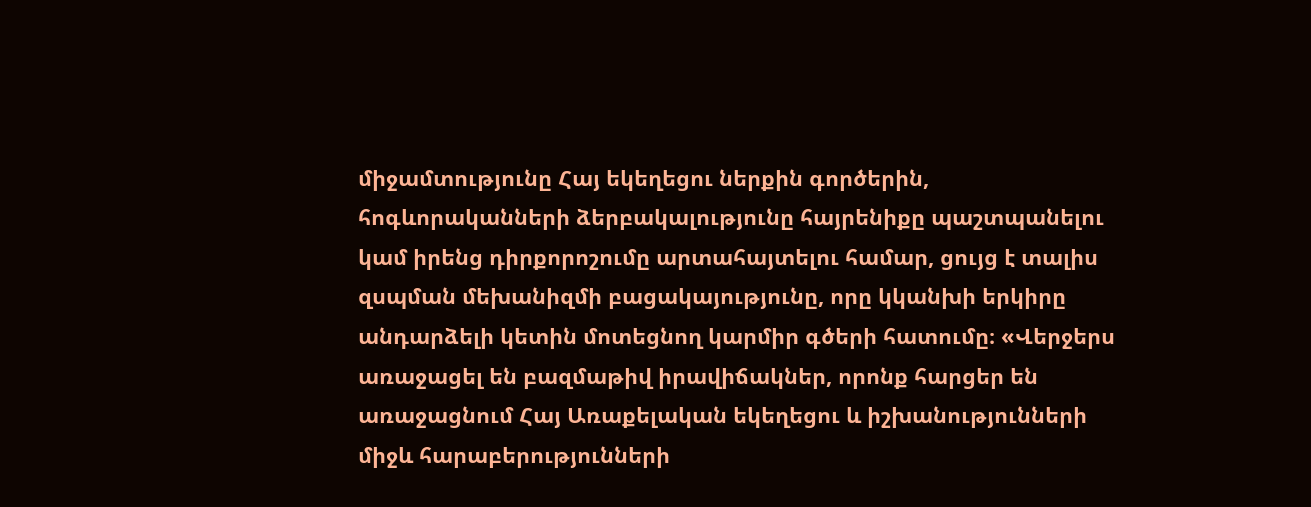միջամտությունը Հայ եկեղեցու ներքին գործերին, հոգևորականների ձերբակալությունը հայրենիքը պաշտպանելու կամ իրենց դիրքորոշումը արտահայտելու համար, ցույց է տալիս զսպման մեխանիզմի բացակայությունը, որը կկանխի երկիրը անդարձելի կետին մոտեցնող կարմիր գծերի հատումը։ «Վերջերս առաջացել են բազմաթիվ իրավիճակներ, որոնք հարցեր են առաջացնում Հայ Առաքելական եկեղեցու և իշխանությունների միջև հարաբերությունների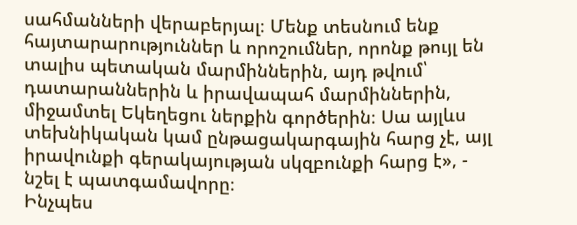սահմանների վերաբերյալ։ Մենք տեսնում ենք հայտարարություններ և որոշումներ, որոնք թույլ են տալիս պետական մարմիններին, այդ թվում՝ դատարաններին և իրավապահ մարմիններին, միջամտել Եկեղեցու ներքին գործերին։ Սա այլևս տեխնիկական կամ ընթացակարգային հարց չէ, այլ իրավունքի գերակայության սկզբունքի հարց է», - նշել է պատգամավորը։
Ինչպես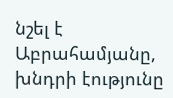նշել է Աբրահամյանը, խնդրի էությունը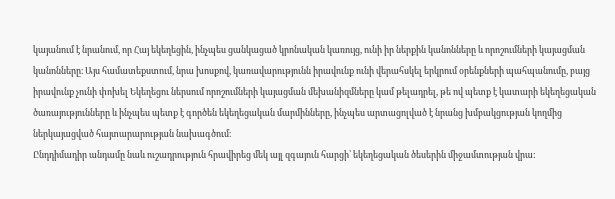կայանում է նրանում, որ Հայ եկեղեցին, ինչպես ցանկացած կրոնական կառույց, ունի իր ներքին կանոնները և որոշումների կայացման կանոնները։ Այս համատեքստում, նրա խոսքով, կառավարությունն իրավունք ունի վերահսկել երկրում օրենքների պահպանումը, բայց իրավունք չունի փոխել Եկեղեցու ներսում որոշումների կայացման մեխանիզմները կամ թելադրել, թե ով պետք է կատարի եկեղեցական ծառայությունները և ինչպես պետք է գործեն եկեղեցական մարմինները, ինչպես արտացոլված է նրանց խմբակցության կողմից ներկայացված հայտարարության նախագծում։
Ընդդիմադիր անդամը նաև ուշադրություն հրավիրեց մեկ այլ զգայուն հարցի՝ եկեղեցական ծեսերին միջամտության վրա: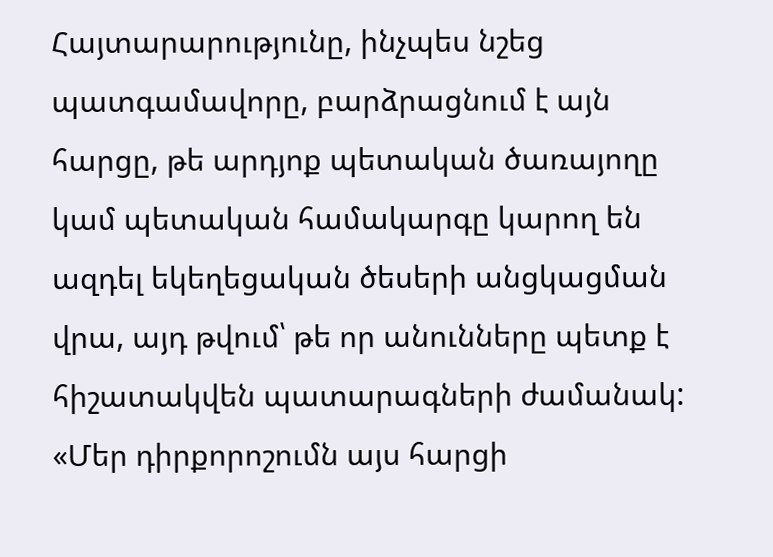Հայտարարությունը, ինչպես նշեց պատգամավորը, բարձրացնում է այն հարցը, թե արդյոք պետական ծառայողը կամ պետական համակարգը կարող են ազդել եկեղեցական ծեսերի անցկացման վրա, այդ թվում՝ թե որ անունները պետք է հիշատակվեն պատարագների ժամանակ: «Մեր դիրքորոշումն այս հարցի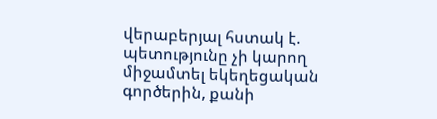վերաբերյալ հստակ է. պետությունը չի կարող միջամտել եկեղեցական գործերին, քանի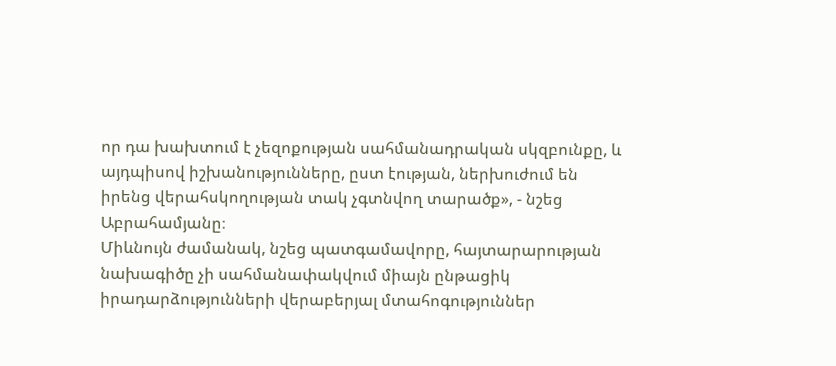որ դա խախտում է չեզոքության սահմանադրական սկզբունքը, և այդպիսով իշխանությունները, ըստ էության, ներխուժում են իրենց վերահսկողության տակ չգտնվող տարածք», - նշեց Աբրահամյանը։
Միևնույն ժամանակ, նշեց պատգամավորը, հայտարարության նախագիծը չի սահմանափակվում միայն ընթացիկ իրադարձությունների վերաբերյալ մտահոգություններ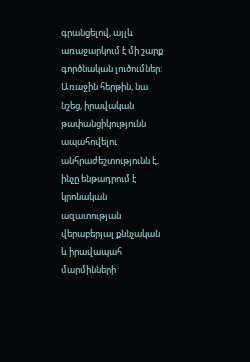գրանցելով, այլև առաջարկում է մի շարք գործնական լուծումներ: Առաջին հերթին, նա նշեց, իրավական թափանցիկությունն ապահովելու անհրաժեշտությունն է, ինչը ենթադրում է կրոնական ազատության վերաբերյալ քննչական և իրավապահ մարմինների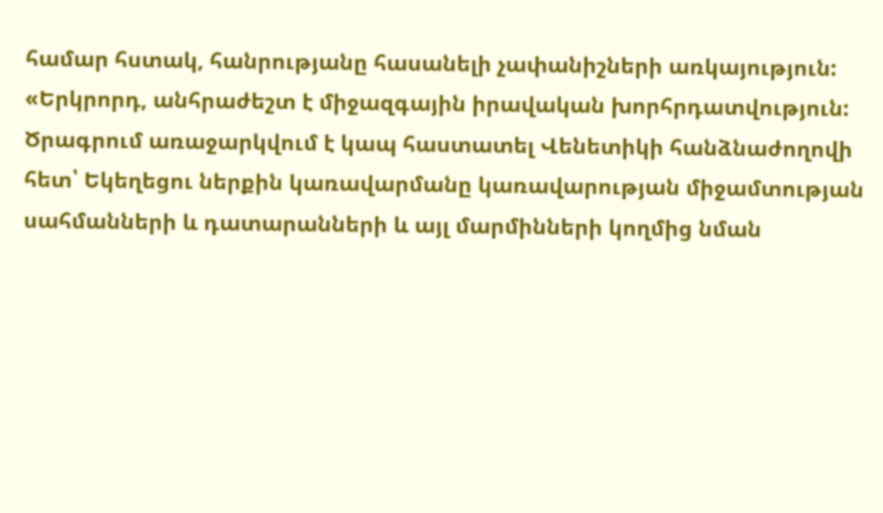համար հստակ, հանրությանը հասանելի չափանիշների առկայություն: «Երկրորդ, անհրաժեշտ է միջազգային իրավական խորհրդատվություն: Ծրագրում առաջարկվում է կապ հաստատել Վենետիկի հանձնաժողովի հետ՝ Եկեղեցու ներքին կառավարմանը կառավարության միջամտության սահմանների և դատարանների և այլ մարմինների կողմից նման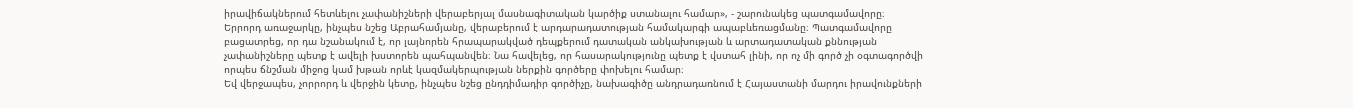իրավիճակներում հետևելու չափանիշների վերաբերյալ մասնագիտական կարծիք ստանալու համար», - շարունակեց պատգամավորը։
Երրորդ առաջարկը, ինչպես նշեց Աբրահամյանը, վերաբերում է արդարադատության համակարգի ապաբևեռացմանը։ Պատգամավորը բացատրեց, որ դա նշանակում է, որ լայնորեն հրապարակված դեպքերում դատական անկախության և արտադատական քննության չափանիշները պետք է ավելի խստորեն պահպանվեն։ Նա հավելեց, որ հասարակությունը պետք է վստահ լինի, որ ոչ մի գործ չի օգտագործվի որպես ճնշման միջոց կամ խթան որևէ կազմակերպության ներքին գործերը փոխելու համար։
Եվ վերջապես, չորրորդ և վերջին կետը, ինչպես նշեց ընդդիմադիր գործիչը, նախագիծը անդրադառնում է Հայաստանի մարդու իրավունքների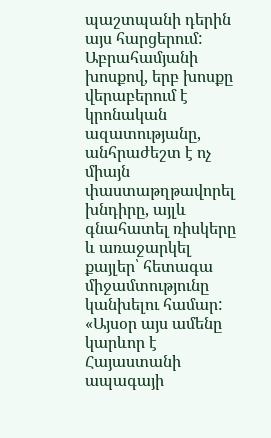պաշտպանի դերին այս հարցերում: Աբրահամյանի խոսքով, երբ խոսքը վերաբերում է կրոնական ազատությանը, անհրաժեշտ է ոչ միայն փաստաթղթավորել խնդիրը, այլև գնահատել ռիսկերը և առաջարկել քայլեր՝ հետագա միջամտությունը կանխելու համար: «Այսօր այս ամենը կարևոր է Հայաստանի ապագայի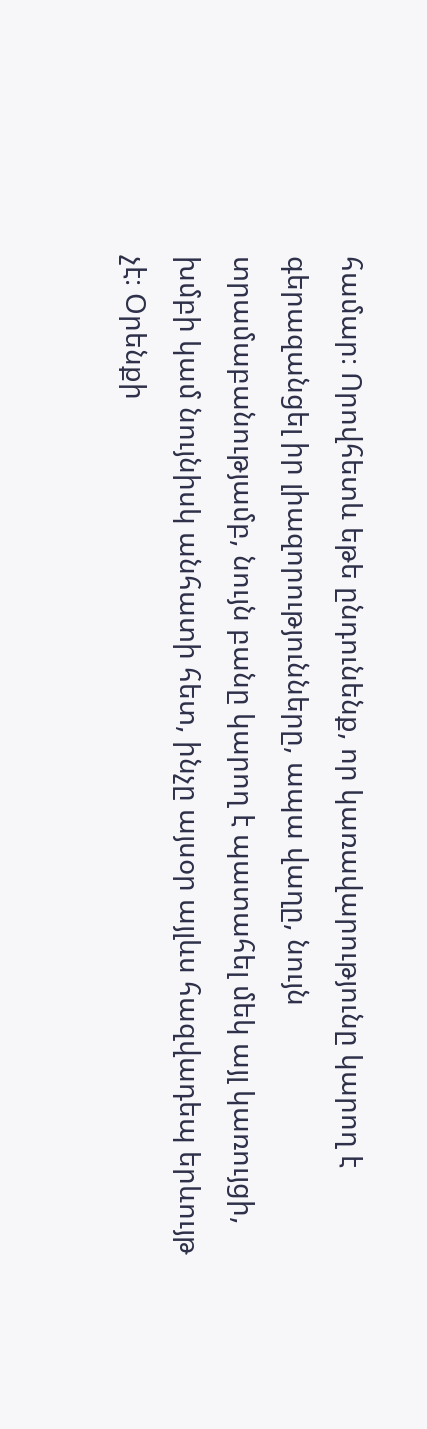համար։ Որովհետև եթե ընդունենք, որ կառավարությունը կարող է գերազանցել իր լիազորությունները, ապա վաղը, նույն տրամաբանությամբ, նույն բանը կարող է պատահել մեկ այլ կառույցի, խմբի կամ նույնիսկ անհատի հետ, ինչը այսօր այլևս հազվադեպ երևույթ չէ։ Օրենքի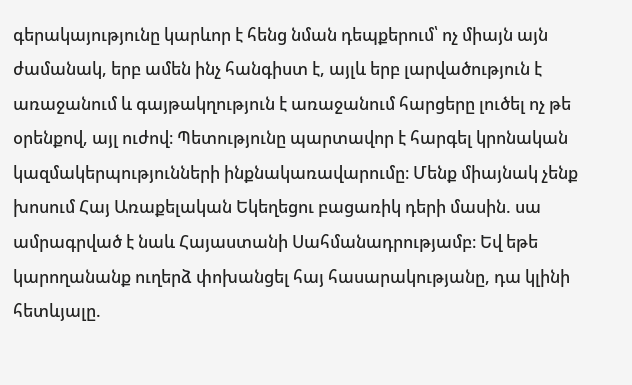գերակայությունը կարևոր է հենց նման դեպքերում՝ ոչ միայն այն ժամանակ, երբ ամեն ինչ հանգիստ է, այլև երբ լարվածություն է առաջանում և գայթակղություն է առաջանում հարցերը լուծել ոչ թե օրենքով, այլ ուժով։ Պետությունը պարտավոր է հարգել կրոնական կազմակերպությունների ինքնակառավարումը։ Մենք միայնակ չենք խոսում Հայ Առաքելական Եկեղեցու բացառիկ դերի մասին. սա ամրագրված է նաև Հայաստանի Սահմանադրությամբ։ Եվ եթե կարողանանք ուղերձ փոխանցել հայ հասարակությանը, դա կլինի հետևյալը.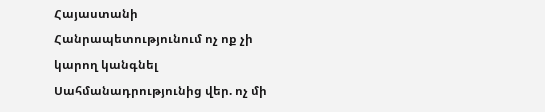Հայաստանի Հանրապետությունում ոչ ոք չի կարող կանգնել Սահմանադրությունից վեր. ոչ մի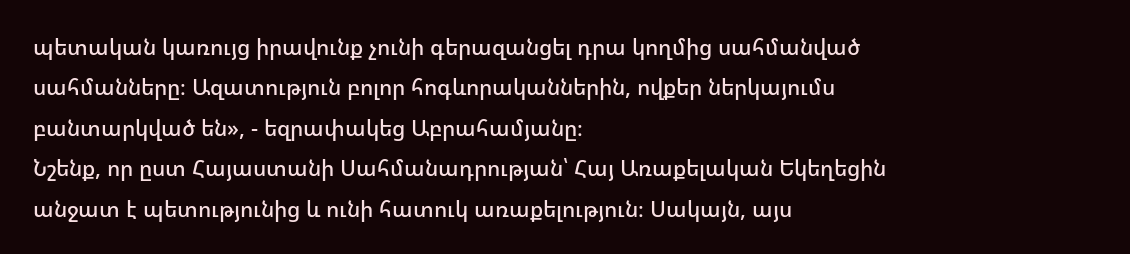պետական կառույց իրավունք չունի գերազանցել դրա կողմից սահմանված սահմանները։ Ազատություն բոլոր հոգևորականներին, ովքեր ներկայումս բանտարկված են», - եզրափակեց Աբրահամյանը։
Նշենք, որ ըստ Հայաստանի Սահմանադրության՝ Հայ Առաքելական Եկեղեցին անջատ է պետությունից և ունի հատուկ առաքելություն։ Սակայն, այս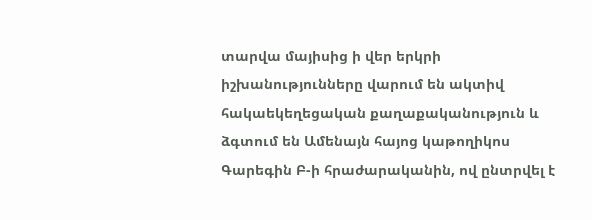տարվա մայիսից ի վեր երկրի իշխանությունները վարում են ակտիվ հակաեկեղեցական քաղաքականություն և ձգտում են Ամենայն հայոց կաթողիկոս Գարեգին Բ-ի հրաժարականին, ով ընտրվել է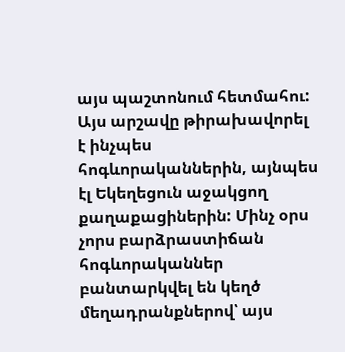այս պաշտոնում հետմահու: Այս արշավը թիրախավորել է ինչպես հոգևորականներին, այնպես էլ Եկեղեցուն աջակցող քաղաքացիներին: Մինչ օրս չորս բարձրաստիճան հոգևորականներ բանտարկվել են կեղծ մեղադրանքներով՝ այս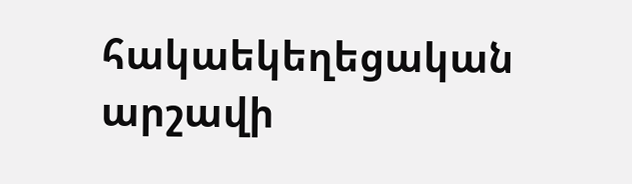հակաեկեղեցական արշավի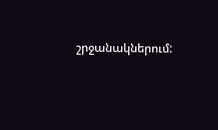շրջանակներում: